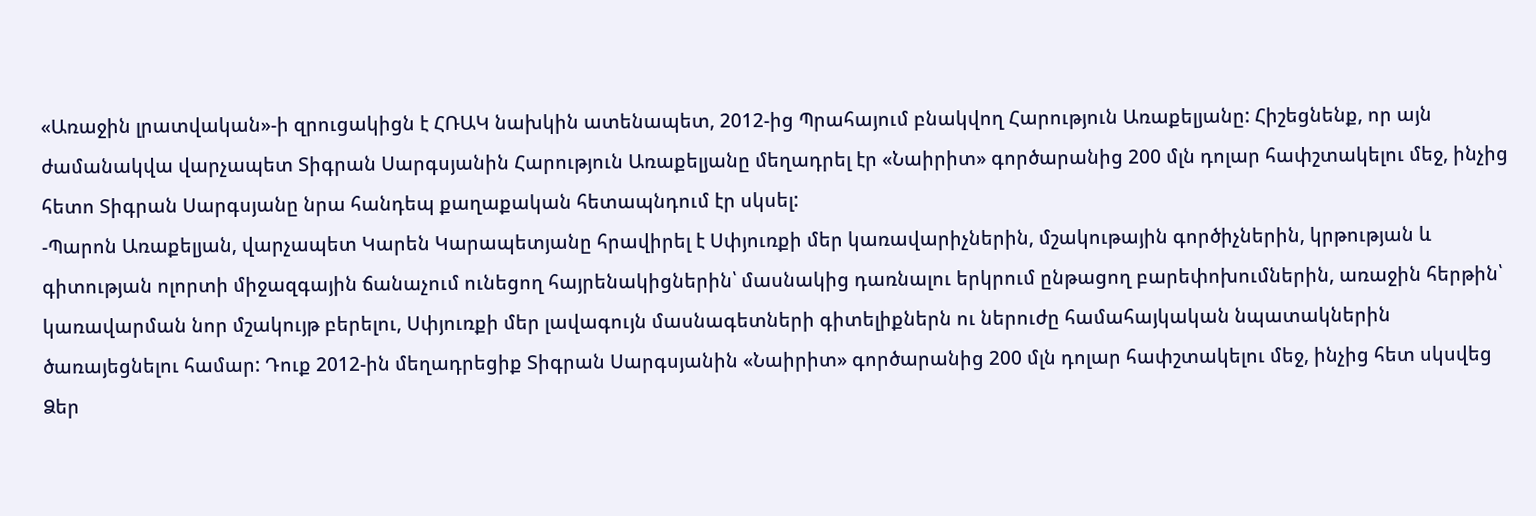«Առաջին լրատվական»-ի զրուցակիցն է ՀՌԱԿ նախկին ատենապետ, 2012-ից Պրահայում բնակվող Հարություն Առաքելյանը: Հիշեցնենք, որ այն ժամանակվա վարչապետ Տիգրան Սարգսյանին Հարություն Առաքելյանը մեղադրել էր «Նաիրիտ» գործարանից 200 մլն դոլար հափշտակելու մեջ, ինչից հետո Տիգրան Սարգսյանը նրա հանդեպ քաղաքական հետապնդում էր սկսել:
-Պարոն Առաքելյան, վարչապետ Կարեն Կարապետյանը հրավիրել է Սփյուռքի մեր կառավարիչներին, մշակութային գործիչներին, կրթության և գիտության ոլորտի միջազգային ճանաչում ունեցող հայրենակիցներին՝ մասնակից դառնալու երկրում ընթացող բարեփոխումներին, առաջին հերթին՝ կառավարման նոր մշակույթ բերելու, Սփյուռքի մեր լավագույն մասնագետների գիտելիքներն ու ներուժը համահայկական նպատակներին ծառայեցնելու համար: Դուք 2012-ին մեղադրեցիք Տիգրան Սարգսյանին «Նաիրիտ» գործարանից 200 մլն դոլար հափշտակելու մեջ, ինչից հետ սկսվեց Ձեր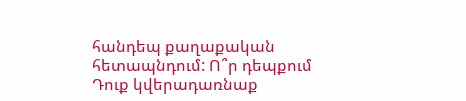հանդեպ քաղաքական հետապնդում: Ո՞ր դեպքում Դուք կվերադառնաք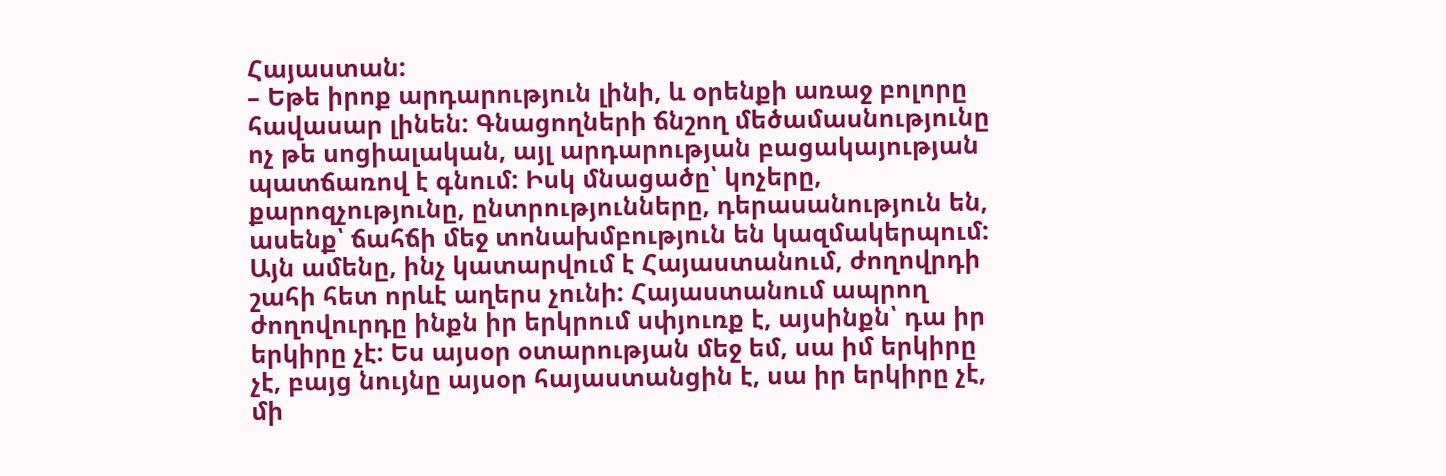Հայաստան:
– Եթե իրոք արդարություն լինի, և օրենքի առաջ բոլորը հավասար լինեն: Գնացողների ճնշող մեծամասնությունը ոչ թե սոցիալական, այլ արդարության բացակայության պատճառով է գնում: Իսկ մնացածը՝ կոչերը, քարոզչությունը, ընտրությունները, դերասանություն են, ասենք՝ ճահճի մեջ տոնախմբություն են կազմակերպում: Այն ամենը, ինչ կատարվում է Հայաստանում, ժողովրդի շահի հետ որևէ աղերս չունի: Հայաստանում ապրող ժողովուրդը ինքն իր երկրում սփյուռք է, այսինքն՝ դա իր երկիրը չէ: Ես այսօր օտարության մեջ եմ, սա իմ երկիրը չէ, բայց նույնը այսօր հայաստանցին է, սա իր երկիրը չէ, մի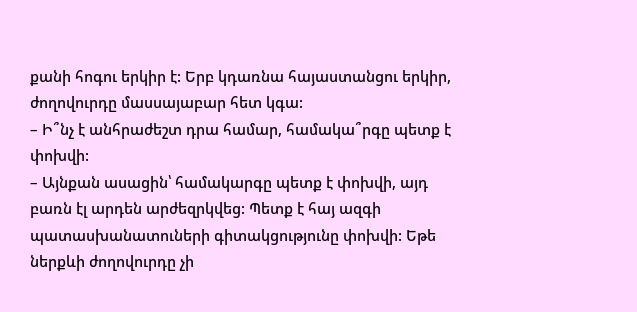քանի հոգու երկիր է: Երբ կդառնա հայաստանցու երկիր, ժողովուրդը մասսայաբար հետ կգա:
– Ի՞նչ է անհրաժեշտ դրա համար, համակա՞րգը պետք է փոխվի:
– Այնքան ասացին՝ համակարգը պետք է փոխվի, այդ բառն էլ արդեն արժեզրկվեց: Պետք է հայ ազգի պատասխանատուների գիտակցությունը փոխվի: Եթե ներքևի ժողովուրդը չի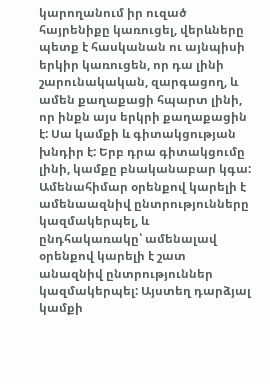կարողանում իր ուզած հայրենիքը կառուցել, վերևները պետք է հասկանան ու այնպիսի երկիր կառուցեն, որ դա լինի շարունակական, զարգացող, և ամեն քաղաքացի հպարտ լինի, որ ինքն այս երկրի քաղաքացին է: Սա կամքի և գիտակցության խնդիր է: Երբ դրա գիտակցումը լինի, կամքը բնականաբար կգա: Ամենահիմար օրենքով կարելի է ամենաազնիվ ընտրությունները կազմակերպել, և ընդհակառակը՝ ամենալավ օրենքով կարելի է շատ անազնիվ ընտրություններ կազմակերպել: Այստեղ դարձյալ կամքի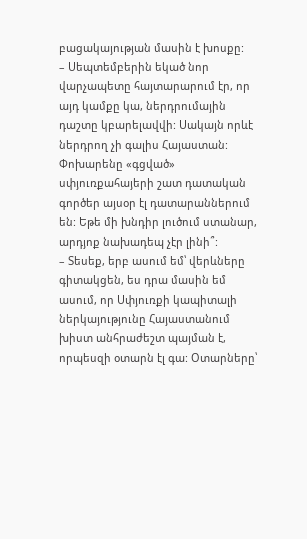բացակայության մասին է խոսքը:
– Սեպտեմբերին եկած նոր վարչապետը հայտարարում էր, որ այդ կամքը կա, ներդրումային դաշտը կբարելավվի: Սակայն որևէ ներդրող չի գալիս Հայաստան: Փոխարենը «գցված» սփյուռքահայերի շատ դատական գործեր այսօր էլ դատարաններում են: Եթե մի խնդիր լուծում ստանար, արդյոք նախադեպ չէր լինի՞:
– Տեսեք, երբ ասում եմ՝ վերևները գիտակցեն, ես դրա մասին եմ ասում, որ Սփյուռքի կապիտալի ներկայությունը Հայաստանում խիստ անհրաժեշտ պայման է, որպեսզի օտարն էլ գա: Օտարները՝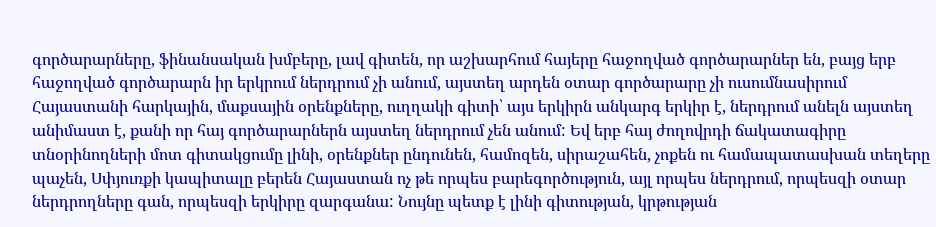գործարարները, ֆինանսական խմբերը, լավ գիտեն, որ աշխարհում հայերը հաջողված գործարարներ են, բայց երբ հաջողված գործարարն իր երկրում ներդրում չի անում, այստեղ արդեն օտար գործարարը չի ուսումնասիրում Հայաստանի հարկային, մաքսային օրենքները, ուղղակի գիտի՝ այս երկիրն անկարգ երկիր է, ներդրում անելն այստեղ անիմաստ է, քանի որ հայ գործարարներն այստեղ ներդրում չեն անում: Եվ երբ հայ ժողովրդի ճակատագիրը տնօրինողների մոտ գիտակցումը լինի, օրենքներ ընդունեն, համոզեն, սիրաշահեն, չոքեն ու համապատասխան տեղերը պաչեն, Սփյուռքի կապիտալը բերեն Հայաստան ոչ թե որպես բարեգործություն, այլ որպես ներդրում, որպեսզի օտար ներդրողները գան, որպեսզի երկիրը զարգանա: Նույնը պետք է լինի գիտության, կրթության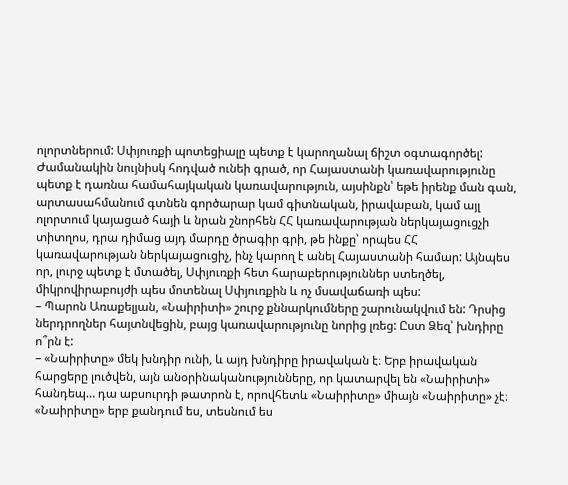ոլորտներում: Սփյուռքի պոտեցիալը պետք է կարողանալ ճիշտ օգտագործել: Ժամանակին նույնիսկ հոդված ունեի գրած, որ Հայաստանի կառավարությունը պետք է դառնա համահայկական կառավարություն, այսինքն՝ եթե իրենք ման գան, արտասահմանում գտնեն գործարար կամ գիտնական, իրավաբան, կամ այլ ոլորտում կայացած հայի և նրան շնորհեն ՀՀ կառավարության ներկայացուցչի տիտղոս, դրա դիմաց այդ մարդը ծրագիր գրի, թե ինքը՝ որպես ՀՀ կառավարության ներկայացուցիչ, ինչ կարող է անել Հայաստանի համար: Այնպես որ, լուրջ պետք է մտածել, Սփյուռքի հետ հարաբերություններ ստեղծել, միկրովիրաբույժի պես մոտենալ Սփյուռքին և ոչ մսավաճառի պես:
– Պարոն Առաքելյան, «Նաիրիտի» շուրջ քննարկումները շարունակվում են: Դրսից ներդրողներ հայտնվեցին, բայց կառավարությունը նորից լռեց: Ըստ Ձեզ՝ խնդիրը ո՞րն է:
– «Նաիրիտը» մեկ խնդիր ունի, և այդ խնդիրը իրավական է։ Երբ իրավական հարցերը լուծվեն, այն անօրինականությունները, որ կատարվել են «Նաիրիտի» հանդեպ… դա աբսուրդի թատրոն է, որովհետև «Նաիրիտը» միայն «Նաիրիտը» չէ։ «Նաիրիտը» երբ քանդում ես, տեսնում ես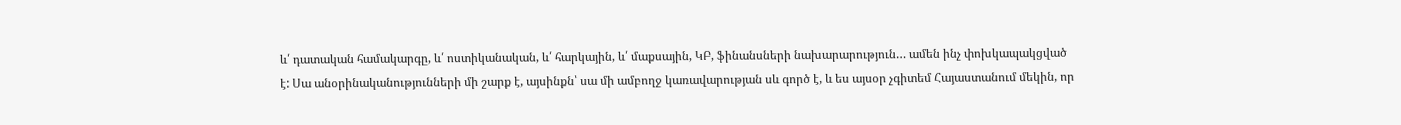և՛ դատական համակարգը, և՛ ոստիկանական, և՛ հարկային, և՛ մաքսային, ԿԲ, ֆինանսների նախարարություն… ամեն ինչ փոխկապակցված է: Սա անօրինականությունների մի շարք է, այսինքն՝ սա մի ամբողջ կառավարության սև գործ է, և ես այսօր չգիտեմ Հայաստանում մեկին, որ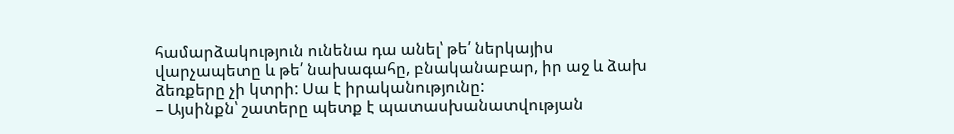համարձակություն ունենա դա անել՝ թե՛ ներկայիս վարչապետը և թե՛ նախագահը, բնականաբար, իր աջ և ձախ ձեռքերը չի կտրի: Սա է իրականությունը:
– Այսինքն՝ շատերը պետք է պատասխանատվության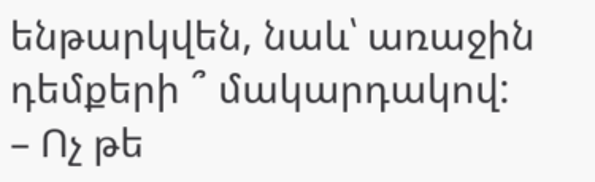ենթարկվեն, նաև՝ առաջին դեմքերի ՞ մակարդակով:
– Ոչ թե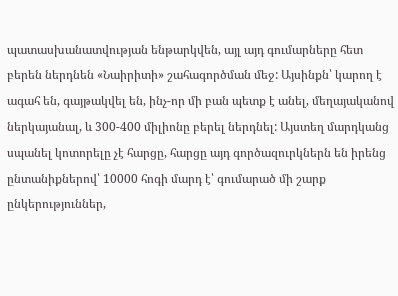պատասխանատվության ենթարկվեն, այլ այդ գումարները հետ բերեն ներդնեն «Նաիրիտի» շահագործման մեջ: Այսինքն՝ կարող է ագահ են, գայթակվել են, ինչ-որ մի բան պետք է անել, մեղայականով ներկայանալ, և 300-400 միլիոնը բերել ներդնել: Այստեղ մարդկանց սպանել կոտորելը չէ հարցը, հարցը այդ գործազուրկներն են իրենց ընտանիքներով՝ 10000 հոգի մարդ է՝ գումարած մի շարք ընկերություններ,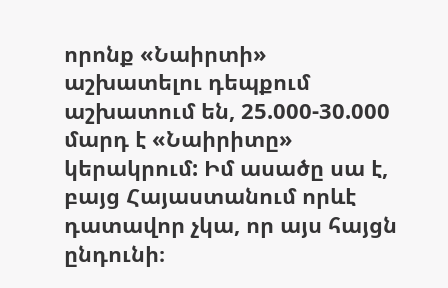որոնք «Նաիրտի» աշխատելու դեպքում աշխատում են, 25.000-30.000 մարդ է «Նաիրիտը» կերակրում: Իմ ասածը սա է, բայց Հայաստանում որևէ դատավոր չկա, որ այս հայցն ընդունի։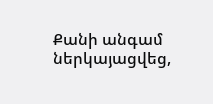Քանի անգամ ներկայացվեց,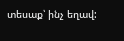տեսաք՝ ինչ եղավ: